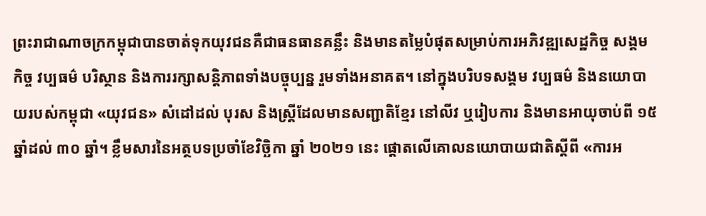ព្រះរាជាណាចក្រកម្ពុជាបានចាត់ទុកយុវជនគឺជាធនធានគន្លឹះ និងមានតម្លៃបំផុតសម្រាប់ការអភិវឌ្ឍសេដ្ឋកិច្ច សង្គមកិច្ច វប្បធម៌ បរិស្ថាន និងការរក្សាសន្តិភាពទាំងបច្ចុប្បន្ន រួមទាំងអនាគត។ នៅក្នុងបរិបទសង្គម វប្បធម៌ និងនយោបាយរបស់កម្ពុជា «យុវជន» សំដៅដល់ បុរស និងស្ត្រីដែលមានសញ្ជាតិខ្មែរ នៅលីវ ឬរៀបការ និងមានអាយុចាប់ពី ១៥ ឆ្នាំដល់ ៣០ ឆ្នាំ។ ខ្លឹមសារនៃអត្ថបទប្រចាំខែវិច្ឆិកា ឆ្នាំ ២០២១ នេះ ផ្ដោតលើគោលនយោបាយជាតិស្ដីពី «ការអ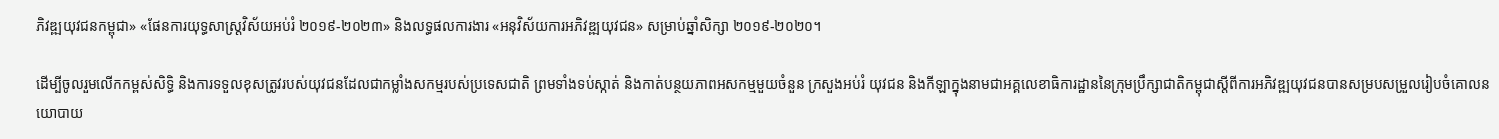ភិវឌ្ឍយុវជនកម្ពុជា» «ផែនការយុទ្ធសាស្ត្រវិស័យអប់រំ ២០១៩-២០២៣» និងលទ្ធផលការងារ «អនុវិស័យការអភិវឌ្ឍយុវជន» សម្រាប់ឆ្នាំសិក្សា ២០១៩-២០២០។

ដើម្បីចូលរួមលើកកម្ពស់សិទ្ធិ និងការទទួលខុសត្រូវរបស់យុវជនដែលជាកម្លាំងសកម្មរបស់ប្រទេសជាតិ ព្រមទាំងទប់ស្កាត់ និងកាត់បន្ថយភាពអសកម្មមួយចំនួន ក្រសួងអប់រំ យុវជន និងកីឡាក្នុងនាមជាអគ្គលេខាធិការដ្ឋាននៃក្រុមប្រឹក្សាជាតិកម្ពុជាស្តីពីការអភិវឌ្ឍយុវជនបានសម្របសម្រួលរៀបចំគោលនយោបាយ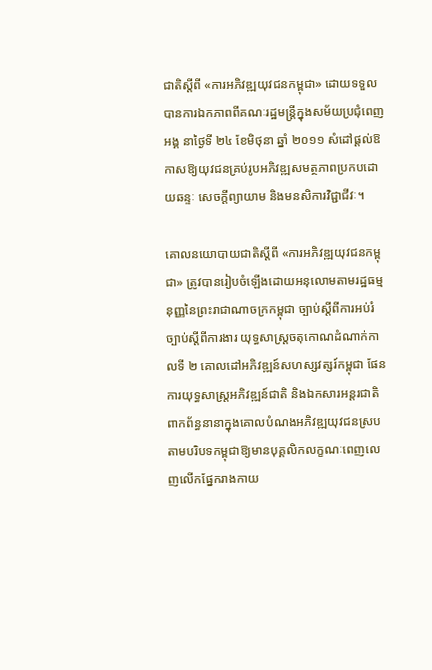ជាតិស្ដីពី «ការអភិវឌ្ឍយុវជនកម្ពុជា» ដោយទទួលបានការឯកភាពពីគណៈរដ្ឋមន្ត្រីក្នុងសម័យប្រជុំពេញអង្គ នាថ្ងៃទី ២៤ ខែមិថុនា ឆ្នាំ ២០១១ សំដៅផ្ដល់ឱកាសឱ្យយុវជនគ្រប់រូបអភិវឌ្ឍសមត្ថភាពប្រកបដោយឆន្ទៈ សេចក្ដីព្យាយាម និងមនសិការវិជ្ជាជីវៈ។

គោលនយោបាយជាតិស្ដីពី «ការអភិវឌ្ឍយុវជនកម្ពុជា» ត្រូវបានរៀបចំឡើងដោយអនុលោមតាមរដ្ឋធម្មនុញ្ញនៃព្រះរាជាណាចក្រកម្ពុជា ច្បាប់ស្ដីពីការអប់រំ ច្បាប់ស្ដីពីការងារ យុទ្ធសាស្ត្រចតុកោណដំណាក់កាលទី ២ គោលដៅអភិវឌ្ឍន៍សហស្សវត្សរ៍កម្ពុជា ផែនការយុទ្ធសាស្ត្រអភិវឌ្ឍន៍ជាតិ និងឯកសារអន្តរជាតិពាកព័ន្ធនានាក្នុងគោលបំណងអភិវឌ្ឍយុវជនស្របតាមបរិបទកម្ពុជាឱ្យមានបុគ្គលិកលក្ខណៈពេញលេញលើកផ្នែករាងកាយ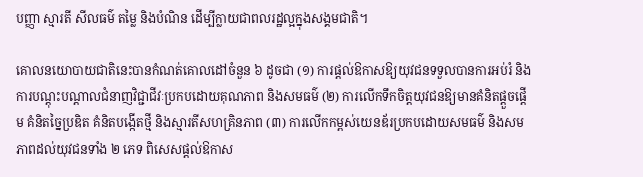បញ្ញា ស្មារតី សីលធម៌ តម្លៃ និងបំណិន ដើម្បីក្លាយជាពលរដ្ឋល្អក្នុងសង្គមជាតិ។

គោលនយោបាយជាតិនេះបានកំណត់គោលដៅចំនួន ៦ ដូចជា (១) ការផ្ដល់ឱកាសឱ្យយុវជនទទួលបានការអប់រំ និងការបណ្ដុះបណ្ដាលជំនាញវិជ្ជាជីវៈប្រកបដោយគុណភាព និងសមធម៌ (២) ការលើកទឹកចិត្តយុវជនឱ្យមានគំនិតផ្តួចផ្ដើម គំនិតច្នៃប្រឌិត គំនិតបង្កើតថ្មី និងស្មារតីសហគ្រិនភាព (៣) ការលើកកម្ពស់យេនឌ័រប្រកបដោយសមធម៌ និងសមភាពដល់យុវជនទាំង ២ ភេទ ពិសេសផ្ដល់ឱកាស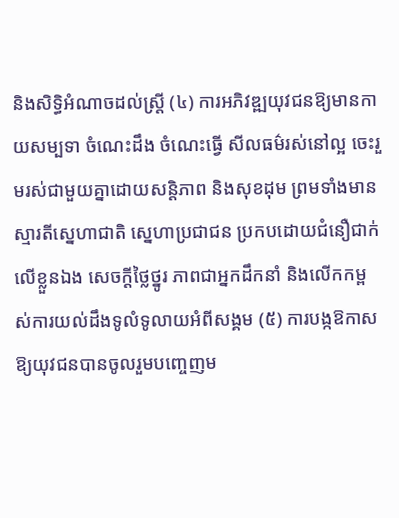និងសិទ្ធិអំណាចដល់ស្ត្រី (៤) ការអភិវឌ្ឍយុវជនឱ្យមានកាយសម្បទា ចំណេះដឹង ចំណេះធ្វើ សីលធម៌រស់នៅល្អ ចេះរួមរស់ជាមួយគ្នាដោយសន្តិភាព និងសុខដុម ព្រមទាំងមានស្មារតីស្នេហាជាតិ ស្នេហាប្រជាជន ប្រកបដោយជំនឿជាក់លើខ្លួនឯង សេចក្ដីថ្លៃថ្នូរ ភាពជាអ្នកដឹកនាំ និងលើកកម្ពស់ការយល់ដឹងទូលំទូលាយអំពីសង្គម (៥) ការបង្កឱកាសឱ្យយុវជនបានចូលរួមបញ្ចេញម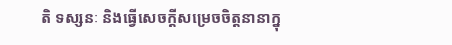តិ ទស្សនៈ និងធ្វើសេចក្ដីសម្រេចចិត្តនានាក្នុ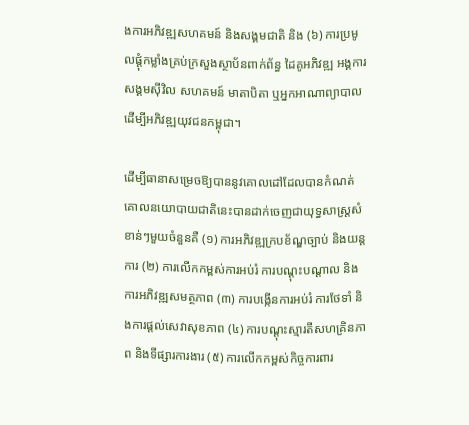ងការអភិវឌ្ឍសហគមន៍ និងសង្គមជាតិ និង (៦) ការប្រមូលផ្ដុំកម្លាំងគ្រប់ក្រសួងស្ថាប័នពាក់ព័ន្ធ ដៃគូអភិវឌ្ឍ អង្គការសង្គមស៊ីវិល សហគមន៍ មាតាបិតា ឬអ្នកអាណាព្យាបាល ដើម្បីអភិវឌ្ឍយុវជនកម្ពុជា។

ដើម្បីធានាសម្រេចឱ្យបាននូវគោលដៅដែលបានកំណត់ គោលនយោបាយជាតិនេះបានដាក់ចេញជាយុទ្ធសាស្ត្រសំខាន់ៗមួយចំនួនគឺ (១) ការអភិវឌ្ឍក្របខ័ណ្ឌច្បាប់ និងយន្តការ (២) ការលើកកម្ពស់ការអប់រំ ការបណ្ដុះបណ្ដាល និងការអភិវឌ្ឍសមត្ថភាព (៣) ការបង្កើនការអប់រំ ការថែទាំ និងការផ្ដល់សេវាសុខភាព (៤) ការបណ្ដុះស្មារតីសហគ្រិនភាព និងទីផ្សារការងារ (៥) ការលើកកម្ពស់កិច្ចការពារ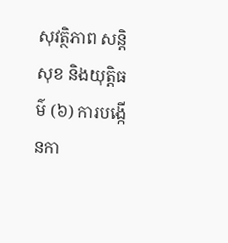សុវត្ថិភាព សន្តិសុខ និងយុត្តិធម៌ (៦) ការបង្កើនកា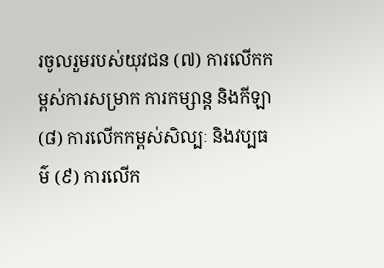រចូលរួមរបស់យុវជន (៧) ការលើកកម្ពស់ការសម្រាក ការកម្សាន្ត និងកីឡា (៨) ការលើកកម្ពស់សិល្បៈ និងវប្បធម៌ (៩) ការលើក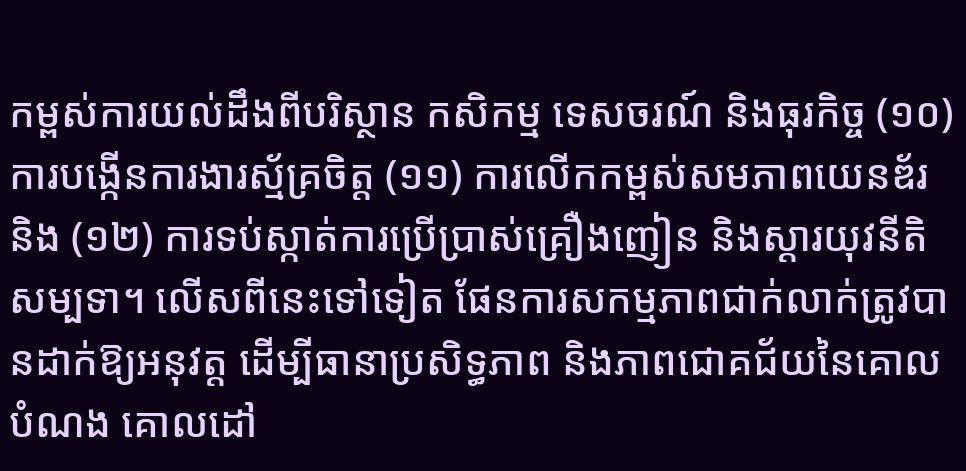កម្ពស់ការយល់ដឹងពីបរិស្ថាន កសិកម្ម ទេសចរណ៍ និងធុរកិច្ច (១០) ការបង្កើនការងារស្ម័គ្រចិត្ត (១១) ការលើកកម្ពស់សមភាពយេនឌ័រ និង (១២) ការទប់ស្កាត់ការប្រើប្រាស់គ្រឿងញៀន និងស្ដារយុវនីតិសម្បទា។ លើសពីនេះទៅទៀត ផែនការសកម្មភាពជាក់លាក់ត្រូវបានដាក់ឱ្យអនុវត្ត ដើម្បីធានាប្រសិទ្ធភាព និងភាពជោគជ័យនៃគោលបំណង គោលដៅ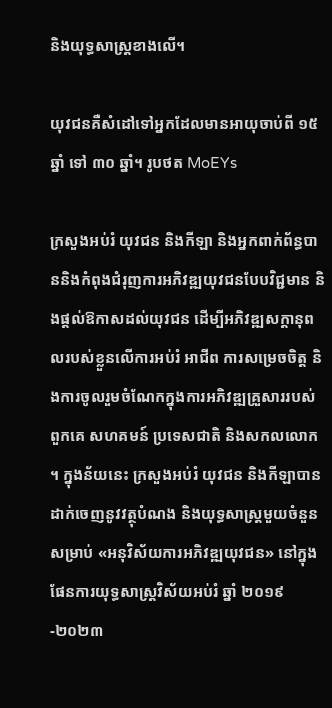និងយុទ្ធសាស្ត្រខាងលើ។

យុវជនគឺសំដៅទៅអ្នកដែលមានអាយុចាប់ពី ១៥ ឆ្នាំ ទៅ ៣០ ឆ្នាំ។ រូបថត MoEYs

ក្រសួងអប់រំ យុវជន និងកីឡា និងអ្នកពាក់ព័ន្ធបាននិងកំពុងជំរុញការអភិវឌ្ឍយុវជនបែបវិជ្ជមាន និងផ្ដល់ឱកាសដល់យុវជន ដើម្បីអភិវឌ្ឍសក្ដានុពលរបស់ខ្លួនលើការអប់រំ អាជីព ការសម្រេចចិត្ត និងការចូលរួមចំណែកក្នុងការអភិវឌ្ឍគ្រួសាររបស់ពួកគេ សហគមន៍ ប្រទេសជាតិ និងសកលលោក។ ក្នុងន័យនេះ ក្រសួងអប់រំ យុវជន និងកីឡាបានដាក់ចេញនូវវត្ថុបំណង និងយុទ្ធសាស្ត្រមួយចំនួនសម្រាប់ «អនុវិស័យការអភិវឌ្ឍយុវជន» នៅក្នុងផែនការយុទ្ធសាស្ត្រវិស័យអប់រំ ឆ្នាំ ២០១៩-២០២៣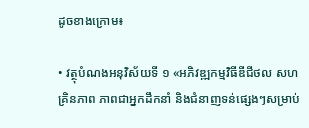ដូចខាងក្រោម៖

• វត្ថុបំណងអនុវិស័យទី ១ «អភិវឌ្ឍកម្មវិធីឌីជីថល សហគ្រិនភាព ភាពជាអ្នកដឹកនាំ និងជំនាញទន់ផ្សេងៗសម្រាប់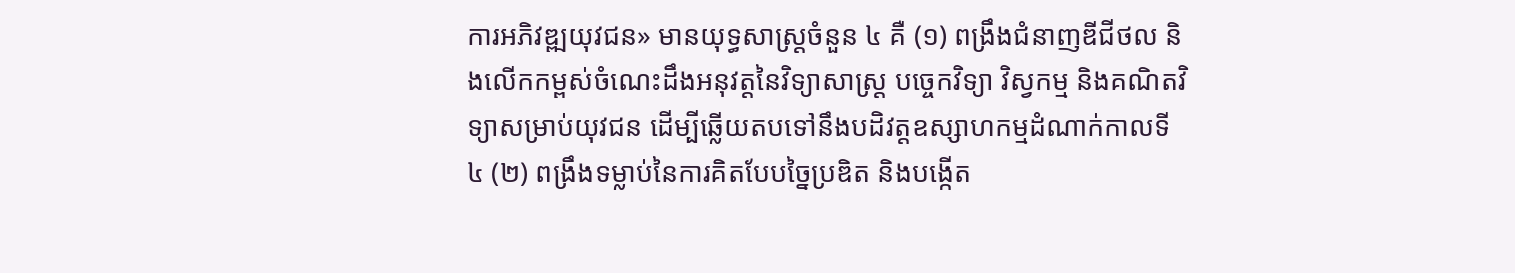ការអភិវឌ្ឍយុវជន» មានយុទ្ធសាស្ត្រចំនួន ៤ គឺ (១) ពង្រឹងជំនាញឌីជីថល និងលើកកម្ពស់ចំណេះដឹងអនុវត្តនៃវិទ្យាសាស្ត្រ បច្ចេកវិទ្យា វិស្វកម្ម និងគណិតវិទ្យាសម្រាប់យុវជន ដើម្បីឆ្លើយតបទៅនឹងបដិវត្តឧស្សាហកម្មដំណាក់កាលទី ៤ (២) ពង្រឹងទម្លាប់នៃការគិតបែបច្នៃប្រឌិត និងបង្កើត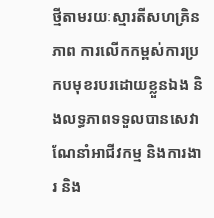ថ្មីតាមរយៈស្មារតីសហគ្រិនភាព ការលើកកម្ពស់ការប្រកបមុខរបរដោយខ្លួនឯង និងលទ្ធភាពទទួលបានសេវាណែនាំអាជីវកម្ម និងការងារ និង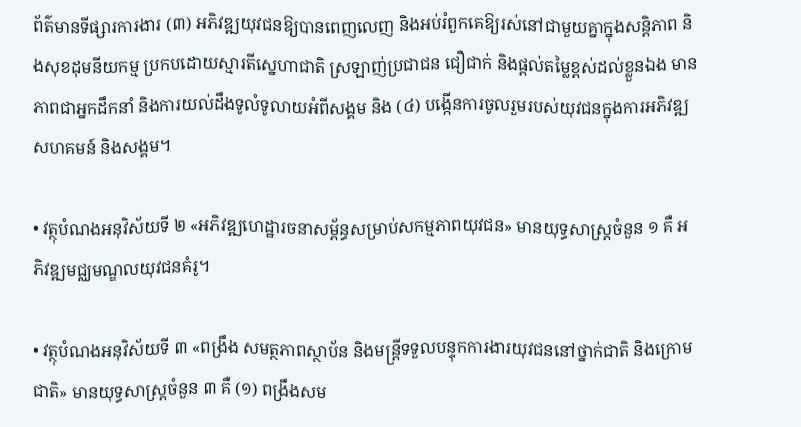ព័ត៌មានទីផ្សារការងារ (៣) អភិវឌ្ឍយុវជនឱ្យបានពេញលេញ និងអប់រំពួកគេឱ្យរស់នៅជាមួយគ្នាក្នុងសន្តិភាព និងសុខដុមនីយកម្ម ប្រកបដោយស្មារតីសេ្នហាជាតិ ស្រឡាញ់ប្រជាជន ជឿជាក់ និងផ្ដល់តម្លៃខ្ពស់ដល់ខ្លួនឯង មានភាពជាអ្នកដឹកនាំ និងការយល់ដឹងទូលំទូលាយអំពីសង្គម និង (៤) បង្កើនការចូលរួមរបស់យុវជនក្នុងការអភិវឌ្ឍសហគមន៍ និងសង្គម។

• វត្ថុបំណងអនុវិស័យទី ២ «អភិវឌ្ឍហេដ្ឋារចនាសម្ព័ន្ធសម្រាប់សកម្មភាពយុវជន» មានយុទ្ធសាស្ត្រចំនួន ១ គឺ អភិវឌ្ឍមជ្ឈមណ្ឌលយុវជនគំរូ។

• វត្ថុបំណងអនុវិស័យទី ៣ «ពង្រឹង សមត្ថភាពស្ថាប័ន និងមន្ត្រីទទួលបន្ទុកការងារយុវជននៅថ្នាក់ជាតិ និងក្រោមជាតិ» មានយុទ្ធសាស្ត្រចំនួន ៣ គឺ (១) ពង្រឹងសម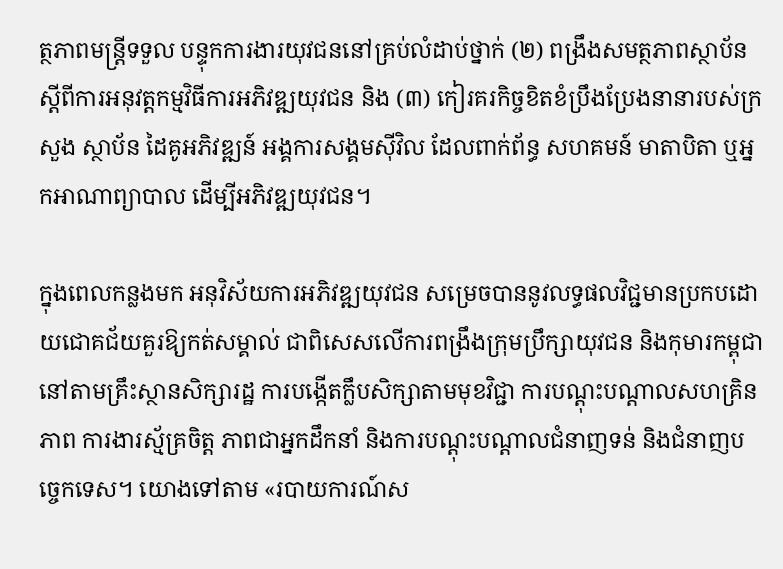ត្ថភាពមន្ត្រីទទួល បន្ទុកការងារយុវជននៅគ្រប់លំដាប់ថ្នាក់ (២) ពង្រឹងសមត្ថភាពស្ថាប័នស្ដីពីការអនុវត្តកម្មវិធីការអភិវឌ្ឍយុវជន និង (៣) កៀរគរកិច្ចខិតខំប្រឹងប្រែងនានារបស់ក្រសួង ស្ថាប័ន ដៃគូអភិវឌ្ឍន៍ អង្គការសង្គមស៊ីវិល ដែលពាក់ព័ន្ធ សហគមន៍ មាតាបិតា ឬអ្នកអាណាព្យាបាល ដើម្បីអភិវឌ្ឍយុវជន។

ក្នុងពេលកន្លងមក អនុវិស័យការអភិវឌ្ឍយុវជន សម្រេចបាននូវលទ្ធផលវិជ្ជមានប្រកបដោយជោគជ័យគួរឱ្យកត់សម្គាល់ ជាពិសេសលើការពង្រឹងក្រុមប្រឹក្សាយុវជន និងកុមារកម្ពុជានៅតាមគ្រឹះស្ថានសិក្សារដ្ឋ ការបង្កើតក្លឹបសិក្សាតាមមុខវិជ្ជា ការបណ្ដុះបណ្ដាលសហគ្រិនភាព ការងារស្ម័គ្រចិត្ត ភាពជាអ្នកដឹកនាំ និងការបណ្ដុះបណ្ដាលជំនាញទន់ និងជំនាញបច្ចេកទេស។ យោងទៅតាម «របាយការណ៍ស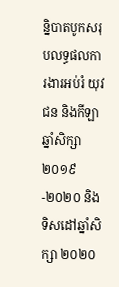ន្និបាតបូកសរុបលទ្ធផលការងារអប់រំ យុវជន និងកីឡាឆ្នាំសិក្សា ២០១៩-២០២០ និងទិសដៅឆ្នាំសិក្សា ២០២០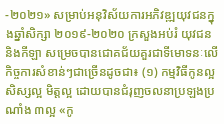-២០២១» សម្រាប់អនុវិស័យការអភិវឌ្ឍយុវជនក្នុងឆ្នាំសិក្សា ២០១៩-២០២០ ក្រសួងអប់រំ យុវជន និងកីឡា សម្រេចបានជោគជ័យគួរជាទីមោទនៈលើកិច្ចការសំខាន់ៗជាច្រើនដូចជា៖ (១) កម្មវិធីកូនល្អ សិស្សល្អ មិត្តល្អ ដោយបានជំរុញចលនាប្រឡងប្រណាំង ៣ល្អ «កូ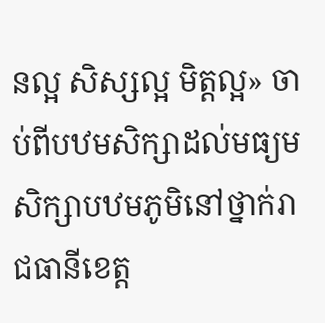នល្អ សិស្សល្អ មិត្តល្អ» ចាប់ពីបឋមសិក្សាដល់មធ្យមសិក្សាបឋមភូមិនៅថ្នាក់រាជធានីខេត្ត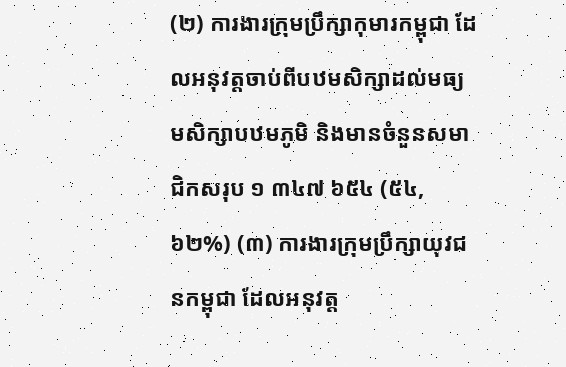(២) ការងារក្រុមប្រឹក្សាកុមារកម្ពុជា ដែលអនុវត្តចាប់ពីបឋមសិក្សាដល់មធ្យមសិក្សាបឋមភូមិ និងមានចំនួនសមាជិកសរុប ១ ៣៤៧ ៦៥៤ (៥៤,៦២%) (៣) ការងារក្រុមប្រឹក្សាយុវជនកម្ពុជា ដែលអនុវត្ត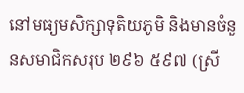នៅមធ្យមសិក្សាទុតិយភូមិ និងមានចំនួនសមាជិកសរុប ២៩៦ ៥៩៧ (ស្រី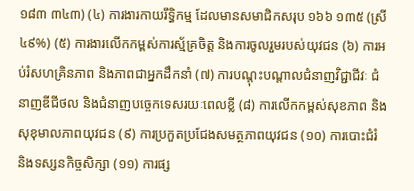១៨៣ ៣៤៣) (៤) ការងារកាយរឹទ្ធិកម្ម ដែលមានសមាជិកសរុប ១៦៦ ១៣៥ (ស្រី ៤៩%) (៥) ការងារលើកកម្ពស់ការស្ម័គ្រចិត្ត និងការចូលរួមរបស់យុវជន (៦) ការអប់រំសហគ្រិនភាព និងភាពជាអ្នកដឹកនាំ (៧) ការបណ្ដុះបណ្ដាលជំនាញវិជ្ជាជីវៈ ជំនាញឌីជីថល និងជំនាញបច្ចេកទេសរយៈពេលខ្លី (៨) ការលើកកម្ពស់សុខភាព និងសុខុមាលភាពយុវជន (៩) ការប្រកួតប្រជែងសមត្ថភាពយុវជន (១០) ការបោះជំរំ និងទស្សនកិច្ចសិក្សា (១១) ការផ្ស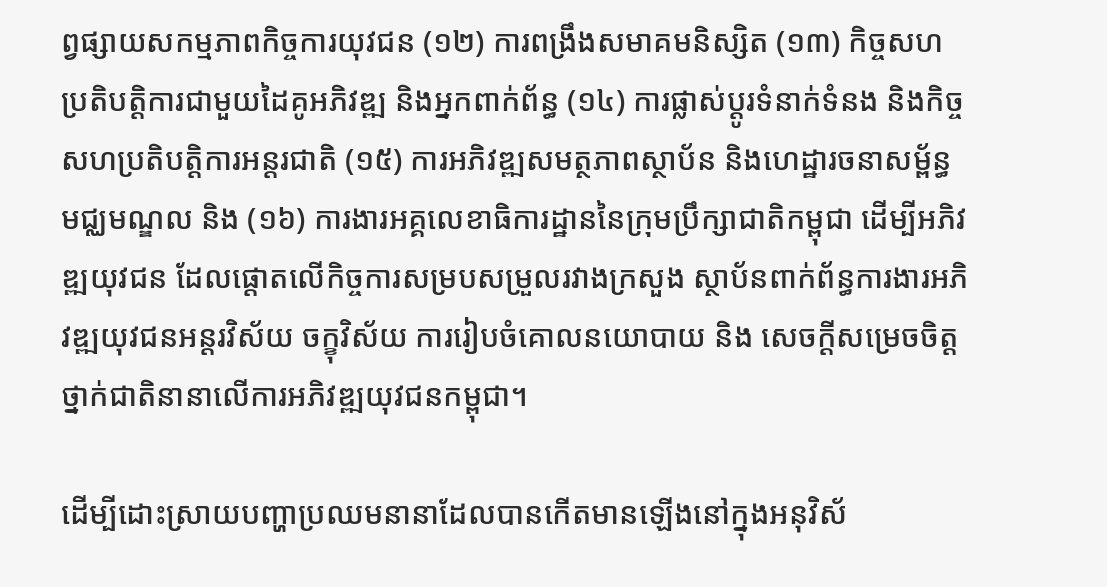ព្វផ្សាយសកម្មភាពកិច្ចការយុវជន (១២) ការពង្រឹងសមាគមនិស្សិត (១៣) កិច្ចសហប្រតិបត្តិការជាមួយដៃគូអភិវឌ្ឍ និងអ្នកពាក់ព័ន្ធ (១៤) ការផ្លាស់ប្ដូរទំនាក់ទំនង និងកិច្ចសហប្រតិបត្តិការអន្តរជាតិ (១៥) ការអភិវឌ្ឍសមត្ថភាពស្ថាប័ន និងហេដ្ឋារចនាសម្ព័ន្ធមជ្ឈមណ្ឌល និង (១៦) ការងារអគ្គលេខាធិការដ្ឋាននៃក្រុមប្រឹក្សាជាតិកម្ពុជា ដើម្បីអភិវឌ្ឍយុវជន ដែលផ្តោតលើកិច្ចការសម្របសម្រួលរវាងក្រសួង ស្ថាប័នពាក់ព័ន្ធការងារអភិវឌ្ឍយុវជនអន្តរវិស័យ ចក្ខុវិស័យ ការរៀបចំគោលនយោបាយ និង សេចក្តីសម្រេចចិត្តថ្នាក់ជាតិនានាលើការអភិវឌ្ឍយុវជនកម្ពុជា។

ដើម្បីដោះស្រាយបញ្ហាប្រឈមនានាដែលបានកើតមានឡើងនៅក្នុងអនុវិស័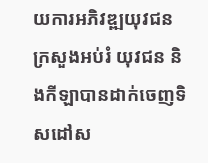យការអភិវឌ្ឍយុវជន ក្រសួងអប់រំ យុវជន និងកីឡាបានដាក់ចេញទិសដៅស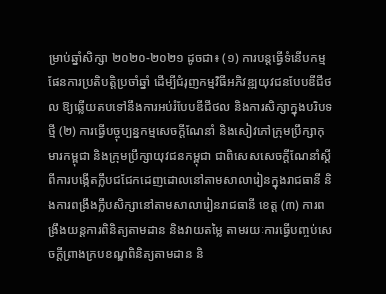ម្រាប់ឆ្នាំសិក្សា ២០២០-២០២១ ដូចជា៖ (១) ការបន្តធ្វើទំនើបកម្មផែនការប្រតិបត្តិប្រចាំឆ្នាំ ដើម្បីជំរុញកម្មវិធីអភិវឌ្ឍយុវជនបែបឌីជីថល ឱ្យឆ្លើយតបទៅនឹងការអប់រំបែបឌីជីថល និងការសិក្សាក្នុងបរិបទថ្មី (២) ការធ្វើបច្ចុប្បន្នកម្មសេចក្ដីណែនាំ និងសៀវភៅក្រុមប្រឹក្សាកុមារកម្ពុជា និងក្រុមប្រឹក្សាយុវជនកម្ពុជា ជាពិសេសសេចក្ដីណែនាំស្ដីពីការបង្កើតក្លឹបជជែកដេញដោលនៅតាមសាលារៀនក្នុងរាជធានី និងការពង្រឹងក្លឹបសិក្សានៅតាមសាលារៀនរាជធានី ខេត្ត (៣) ការពង្រឹងយន្តការពិនិត្យតាមដាន និងវាយតម្លៃ តាមរយៈការធ្វើបញ្ចប់សេចក្ដីព្រាងក្របខណ្ឌពិនិត្យតាមដាន និ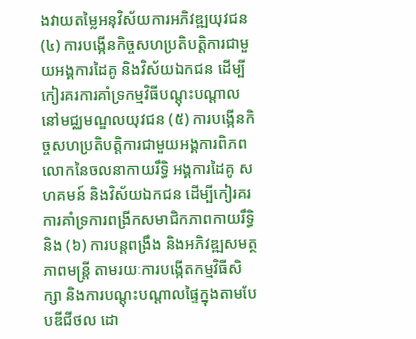ងវាយតម្លៃអនុវិស័យការអភិវឌ្ឍយុវជន (៤) ការបង្កើនកិច្ចសហប្រតិបត្តិការជាមួយអង្គការដៃគូ និងវិស័យឯកជន ដើម្បីកៀរគរការគាំទ្រកម្មវិធីបណ្ដុះបណ្ដាលនៅមជ្ឈមណ្ឌលយុវជន (៥) ការបង្កើនកិច្ចសហប្រតិបត្តិការជាមួយអង្គការពិភពលោកនៃចលនាកាយរឹទ្ធិ អង្គការដៃគូ សហគមន៍ និងវិស័យឯកជន ដើម្បីកៀរគរការគាំទ្រការពង្រីកសមាជិកភាពកាយរឹទ្ធិ និង (៦) ការបន្តពង្រឹង និងអភិវឌ្ឍសមត្ថភាពមន្ត្រី តាមរយៈការបង្កើតកម្មវិធីសិក្សា និងការបណ្ដុះបណ្ដាលផ្ទៃក្នុងតាមបែបឌីជីថល ដោ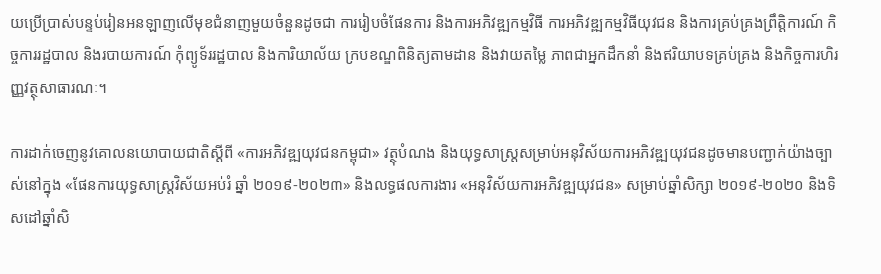យប្រើប្រាស់បន្ទប់រៀនអនឡាញលើមុខជំនាញមួយចំនួនដូចជា ការរៀបចំផែនការ និងការអភិវឌ្ឍកម្មវិធី ការអភិវឌ្ឍកម្មវិធីយុវជន និងការគ្រប់គ្រងព្រឹត្តិការណ៍ កិច្ចការរដ្ឋបាល និងរបាយការណ៍ កុំព្យូទ័ររដ្ឋបាល និងការិយាល័យ ក្របខណ្ឌពិនិត្យតាមដាន និងវាយតម្លៃ ភាពជាអ្នកដឹកនាំ និងឥរិយាបទគ្រប់គ្រង និងកិច្ចការហិរញ្ញវត្ថុសាធារណៈ។

ការដាក់ចេញនូវគោលនយោបាយជាតិស្ដីពី «ការអភិវឌ្ឍយុវជនកម្ពុជា» វត្ថុបំណង និងយុទ្ធសាស្ត្រសម្រាប់អនុវិស័យការអភិវឌ្ឍយុវជនដូចមានបញ្ជាក់យ៉ាងច្បាស់នៅក្នុង «ផែនការយុទ្ធសាស្ត្រវិស័យអប់រំ ឆ្នាំ ២០១៩-២០២៣» និងលទ្ធផលការងារ «អនុវិស័យការអភិវឌ្ឍយុវជន» សម្រាប់ឆ្នាំសិក្សា ២០១៩-២០២០ និងទិសដៅឆ្នាំសិ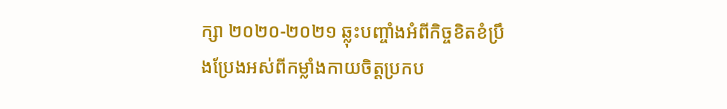ក្សា ២០២០-២០២១ ឆ្លុះបញ្ចាំងអំពីកិច្ចខិតខំប្រឹងប្រែងអស់ពីកម្លាំងកាយចិត្តប្រកប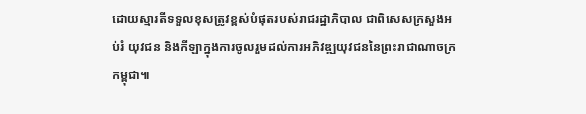ដោយស្មារតីទទួលខុសត្រូវខ្ពស់បំផុតរបស់រាជរដ្ឋាភិបាល ជាពិសេសក្រសួងអប់រំ យុវជន និងកីឡាក្នុងការចូលរួមដល់ការអភិវឌ្ឍយុវជននៃព្រះរាជាណាចក្រកម្ពុជា៕